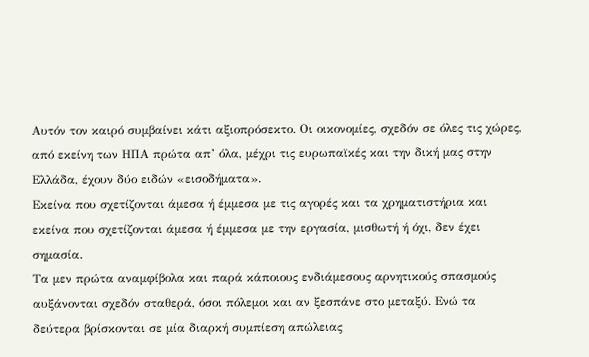Αυτόν τον καιρό συμβαίνει κάτι αξιοπρόσεκτο. Οι οικονομίες, σχεδόν σε όλες τις χώρες, από εκείνη των ΗΠΑ πρώτα απ’ όλα, μέχρι τις ευρωπαϊκές και την δική μας στην Ελλάδα, έχουν δύο ειδών «εισοδήματα».
Εκείνα που σχετίζονται άμεσα ή έμμεσα με τις αγορές και τα χρηματιστήρια και εκείνα που σχετίζονται άμεσα ή έμμεσα με την εργασία, μισθωτή ή όχι, δεν έχει σημασία.
Τα μεν πρώτα αναμφίβολα και παρά κάποιους ενδιάμεσους αρνητικούς σπασμούς αυξάνονται σχεδόν σταθερά, όσοι πόλεμοι και αν ξεσπάνε στο μεταξύ. Ενώ τα δεύτερα βρίσκονται σε μία διαρκή συμπίεση απώλειας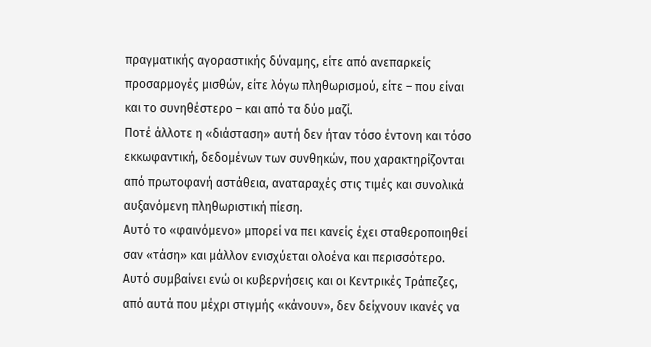πραγματικής αγοραστικής δύναμης, είτε από ανεπαρκείς προσαρμογές μισθών, είτε λόγω πληθωρισμού, είτε – που είναι και το συνηθέστερο – και από τα δύο μαζί.
Ποτέ άλλοτε η «διάσταση» αυτή δεν ήταν τόσο έντονη και τόσο εκκωφαντική, δεδομένων των συνθηκών, που χαρακτηρίζονται από πρωτοφανή αστάθεια, αναταραχές στις τιμές και συνολικά αυξανόμενη πληθωριστική πίεση.
Αυτό το «φαινόμενο» μπορεί να πει κανείς έχει σταθεροποιηθεί σαν «τάση» και μάλλον ενισχύεται ολοένα και περισσότερο.
Αυτό συμβαίνει ενώ οι κυβερνήσεις και οι Κεντρικές Τράπεζες, από αυτά που μέχρι στιγμής «κάνουν», δεν δείχνουν ικανές να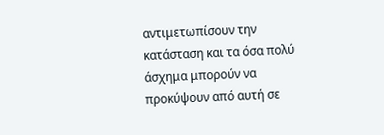αντιμετωπίσουν την κατάσταση και τα όσα πολύ άσχημα μπορούν να προκύψουν από αυτή σε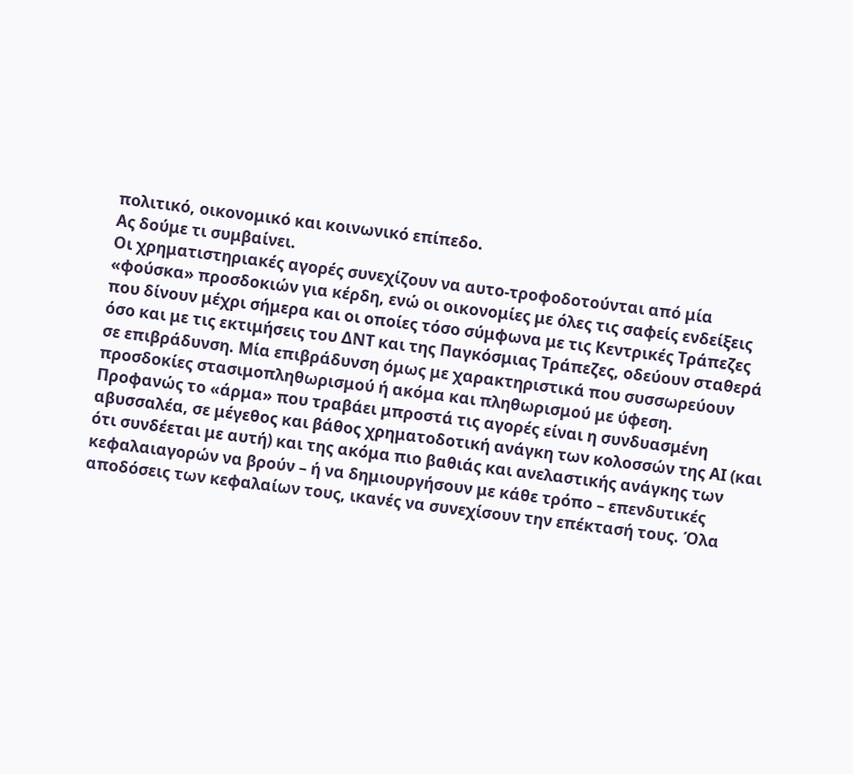πολιτικό, οικονομικό και κοινωνικό επίπεδο.
Ας δούμε τι συμβαίνει.
Οι χρηματιστηριακές αγορές συνεχίζουν να αυτο-τροφοδοτούνται από μία «φούσκα» προσδοκιών για κέρδη, ενώ οι οικονομίες με όλες τις σαφείς ενδείξεις που δίνουν μέχρι σήμερα και οι οποίες τόσο σύμφωνα με τις Κεντρικές Τράπεζες όσο και με τις εκτιμήσεις του ΔΝΤ και της Παγκόσμιας Τράπεζες, οδεύουν σταθερά σε επιβράδυνση. Μία επιβράδυνση όμως με χαρακτηριστικά που συσσωρεύουν προσδοκίες στασιμοπληθωρισμού ή ακόμα και πληθωρισμού με ύφεση.
Προφανώς το «άρμα» που τραβάει μπροστά τις αγορές είναι η συνδυασμένη αβυσσαλέα, σε μέγεθος και βάθος χρηματοδοτική ανάγκη των κολοσσών της ΑΙ (και ότι συνδέεται με αυτή) και της ακόμα πιο βαθιάς και ανελαστικής ανάγκης των κεφαλαιαγορών να βρούν – ή να δημιουργήσουν με κάθε τρόπο – επενδυτικές αποδόσεις των κεφαλαίων τους, ικανές να συνεχίσουν την επέκτασή τους. Όλα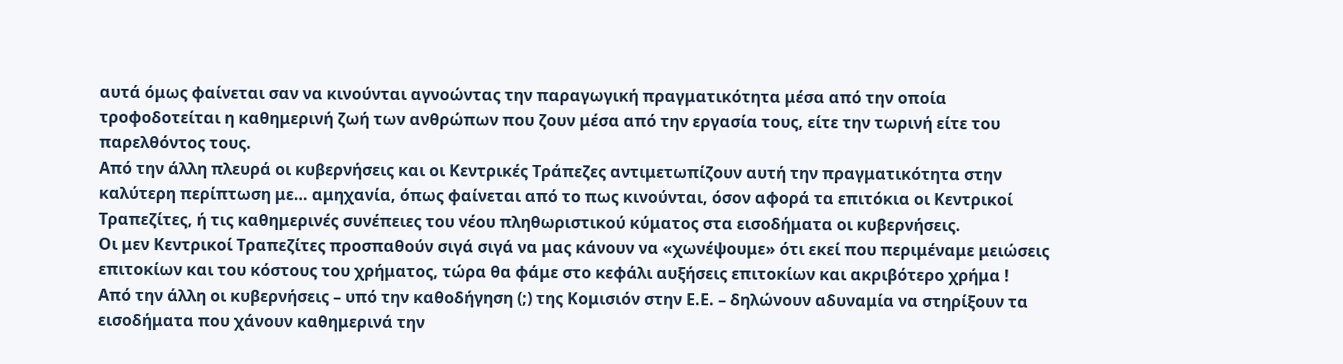αυτά όμως φαίνεται σαν να κινούνται αγνοώντας την παραγωγική πραγματικότητα μέσα από την οποία τροφοδοτείται η καθημερινή ζωή των ανθρώπων που ζουν μέσα από την εργασία τους, είτε την τωρινή είτε του παρελθόντος τους.
Από την άλλη πλευρά οι κυβερνήσεις και οι Κεντρικές Τράπεζες αντιμετωπίζουν αυτή την πραγματικότητα στην καλύτερη περίπτωση με… αμηχανία, όπως φαίνεται από το πως κινούνται, όσον αφορά τα επιτόκια οι Κεντρικοί Τραπεζίτες, ή τις καθημερινές συνέπειες του νέου πληθωριστικού κύματος στα εισοδήματα οι κυβερνήσεις.
Οι μεν Κεντρικοί Τραπεζίτες προσπαθούν σιγά σιγά να μας κάνουν να «χωνέψουμε» ότι εκεί που περιμέναμε μειώσεις επιτοκίων και του κόστους του χρήματος, τώρα θα φάμε στο κεφάλι αυξήσεις επιτοκίων και ακριβότερο χρήμα !
Από την άλλη οι κυβερνήσεις – υπό την καθοδήγηση (;) της Κομισιόν στην Ε.Ε. – δηλώνουν αδυναμία να στηρίξουν τα εισοδήματα που χάνουν καθημερινά την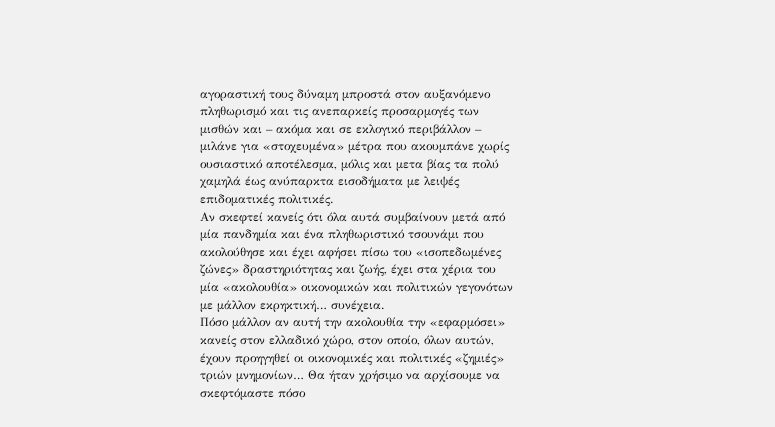αγοραστική τους δύναμη μπροστά στον αυξανόμενο πληθωρισμό και τις ανεπαρκείς προσαρμογές των μισθών και – ακόμα και σε εκλογικό περιβάλλον – μιλάνε για «στοχευμένα» μέτρα που ακουμπάνε χωρίς ουσιαστικό αποτέλεσμα, μόλις και μετα βίας τα πολύ χαμηλά έως ανύπαρκτα εισοδήματα με λειψές επιδοματικές πολιτικές.
Αν σκεφτεί κανείς ότι όλα αυτά συμβαίνουν μετά από μία πανδημία και ένα πληθωριστικό τσουνάμι που ακολούθησε και έχει αφήσει πίσω του «ισοπεδωμένες ζώνες» δραστηριότητας και ζωής, έχει στα χέρια του μία «ακολουθία» οικονομικών και πολιτικών γεγονότων με μάλλον εκρηκτική… συνέχεια.
Πόσο μάλλον αν αυτή την ακολουθία την «εφαρμόσει» κανείς στον ελλαδικό χώρο, στον οποίο, όλων αυτών, έχουν προηγηθεί οι οικονομικές και πολιτικές «ζημιές» τριών μνημονίων… Θα ήταν χρήσιμο να αρχίσουμε να σκεφτόμαστε πόσο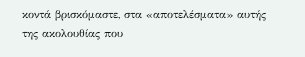κοντά βρισκόμαστε, στα «αποτελέσματα» αυτής της ακολουθίας που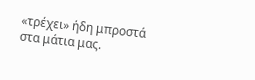«τρέχει» ήδη μπροστά στα μάτια μας.